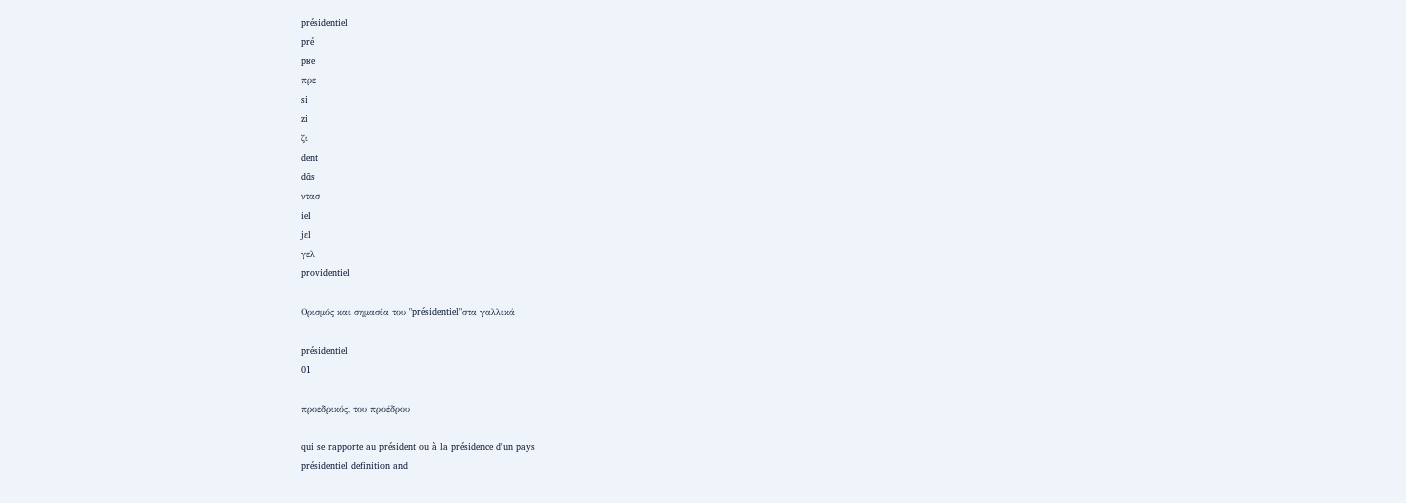présidentiel
pré
pʁe
πρε
si
zi
ζι
dent
dɑ̃s
ντασ
iel
jɛl
γελ
providentiel

Ορισμός και σημασία του "présidentiel"στα γαλλικά

présidentiel
01

προεδρικός, του προέδρου

qui se rapporte au président ou à la présidence d'un pays
présidentiel definition and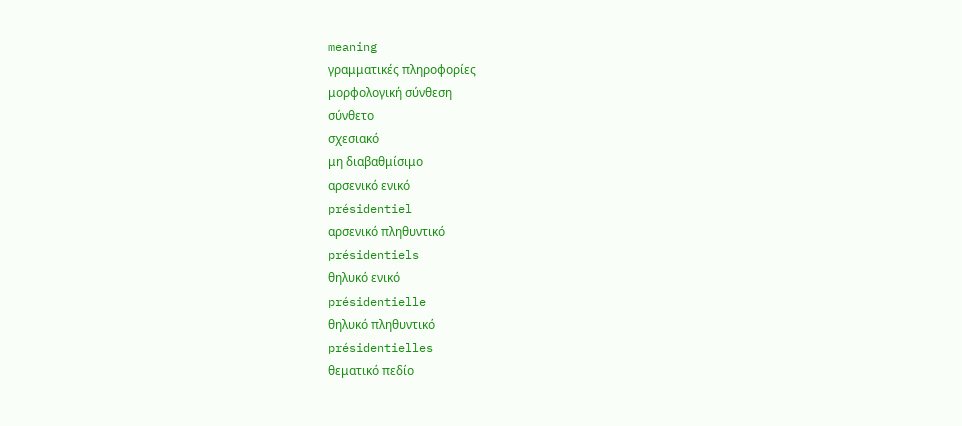meaning
γραμματικές πληροφορίες
μορφολογική σύνθεση
σύνθετο
σχεσιακό
μη διαβαθμίσιμο
αρσενικό ενικό
présidentiel
αρσενικό πληθυντικό
présidentiels
θηλυκό ενικό
présidentielle
θηλυκό πληθυντικό
présidentielles
θεματικό πεδίο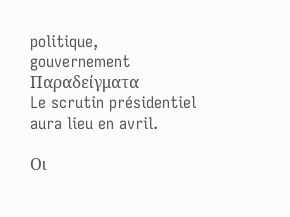politique, gouvernement
Παραδείγματα
Le scrutin présidentiel aura lieu en avril.

Οι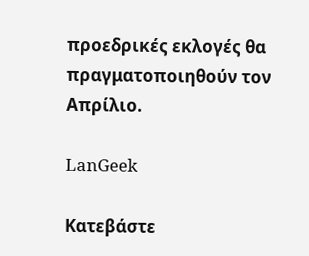προεδρικές εκλογές θα πραγματοποιηθούν τον Απρίλιο.

LanGeek

Κατεβάστε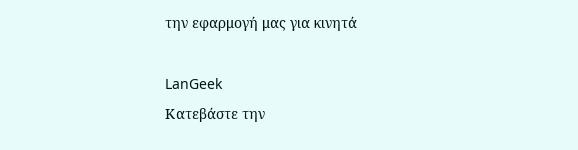την εφαρμογή μας για κινητά

LanGeek
Κατεβάστε την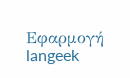Εφαρμογή
langeek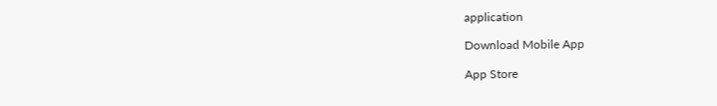application

Download Mobile App

App Store